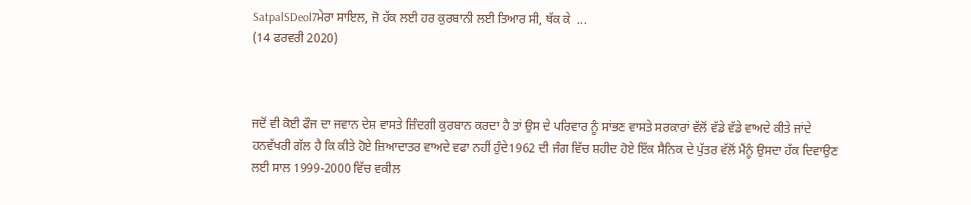SatpalSDeol7ਮੇਰਾ ਸਾਇਲ, ਜੋ ਹੱਕ ਲਈ ਹਰ ਕੁਰਬਾਨੀ ਲਈ ਤਿਆਰ ਸੀ, ਥੱਕ ਕੇ  ...
(14 ਫਰਵਰੀ 2020)



ਜਦੋਂ ਵੀ ਕੋਈ ਫੌਜ ਦਾ ਜਵਾਨ ਦੇਸ਼ ਵਾਸਤੇ ਜ਼ਿੰਦਗੀ ਕੁਰਬਾਨ ਕਰਦਾ ਹੈ ਤਾਂ ਉਸ ਦੇ ਪਰਿਵਾਰ ਨੂੰ ਸਾਂਭਣ ਵਾਸਤੇ ਸਰਕਾਰਾਂ ਵੱਲੋਂ ਵੱਡੇ ਵੱਡੇ ਵਾਅਦੇ ਕੀਤੇ ਜਾਂਦੇ ਹਨਵੱਖਰੀ ਗੱਲ ਹੈ ਕਿ ਕੀਤੇ ਹੋਏ ਜ਼ਿਆਦਾਤਰ ਵਾਅਦੇ ਵਫਾ ਨਹੀਂ ਹੁੰਦੇ1962 ਦੀ ਜੰਗ ਵਿੱਚ ਸ਼ਹੀਦ ਹੋਏ ਇੱਕ ਸੈਨਿਕ ਦੇ ਪੁੱਤਰ ਵੱਲੋਂ ਮੈਂਨੂੰ ਉਸਦਾ ਹੱਕ ਦਿਵਾਉਣ ਲਈ ਸਾਲ 1999-2000 ਵਿੱਚ ਵਕੀਲ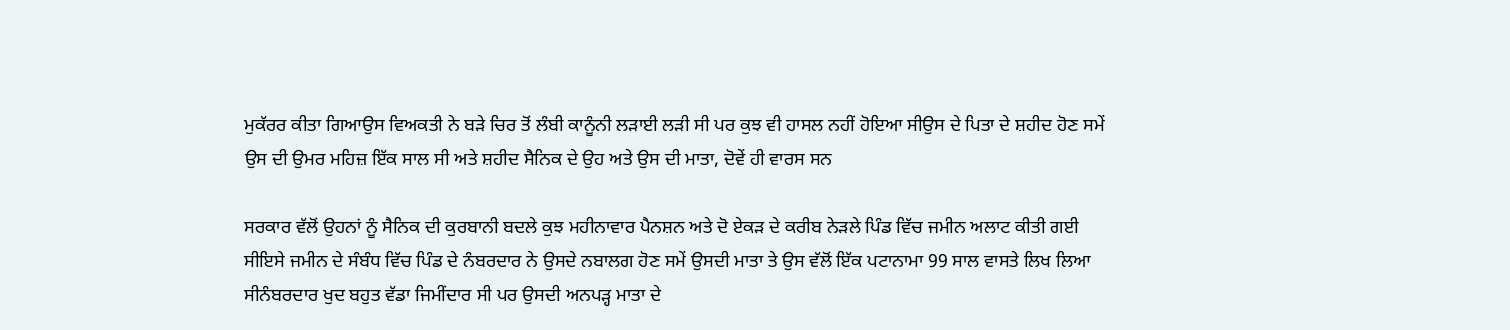ਮੁਕੱਰਰ ਕੀਤਾ ਗਿਆਉਸ ਵਿਅਕਤੀ ਨੇ ਬੜੇ ਚਿਰ ਤੋਂ ਲੰਬੀ ਕਾਨੂੰਨੀ ਲੜਾਈ ਲੜੀ ਸੀ ਪਰ ਕੁਝ ਵੀ ਹਾਸਲ ਨਹੀਂ ਹੋਇਆ ਸੀਉਸ ਦੇ ਪਿਤਾ ਦੇ ਸ਼ਹੀਦ ਹੋਣ ਸਮੇਂ ਉਸ ਦੀ ਉਮਰ ਮਹਿਜ਼ ਇੱਕ ਸਾਲ ਸੀ ਅਤੇ ਸ਼ਹੀਦ ਸੈਨਿਕ ਦੇ ਉਹ ਅਤੇ ਉਸ ਦੀ ਮਾਤਾ, ਦੋਵੇਂ ਹੀ ਵਾਰਸ ਸਨ

ਸਰਕਾਰ ਵੱਲੋਂ ਉਹਨਾਂ ਨੂੰ ਸੈਨਿਕ ਦੀ ਕੁਰਬਾਨੀ ਬਦਲੇ ਕੁਝ ਮਹੀਨਾਵਾਰ ਪੈਨਸ਼ਨ ਅਤੇ ਦੋ ਏਕੜ ਦੇ ਕਰੀਬ ਨੇੜਲੇ ਪਿੰਡ ਵਿੱਚ ਜਮੀਨ ਅਲਾਟ ਕੀਤੀ ਗਈ ਸੀਇਸੇ ਜਮੀਨ ਦੇ ਸੰਬੰਧ ਵਿੱਚ ਪਿੰਡ ਦੇ ਨੰਬਰਦਾਰ ਨੇ ਉਸਦੇ ਨਬਾਲਗ ਹੋਣ ਸਮੇਂ ਉਸਦੀ ਮਾਤਾ ਤੇ ਉਸ ਵੱਲੋਂ ਇੱਕ ਪਟਾਨਾਮਾ 99 ਸਾਲ ਵਾਸਤੇ ਲਿਖ ਲਿਆ ਸੀਨੰਬਰਦਾਰ ਖੁਦ ਬਹੁਤ ਵੱਡਾ ਜਿਮੀਂਦਾਰ ਸੀ ਪਰ ਉਸਦੀ ਅਨਪੜ੍ਹ ਮਾਤਾ ਦੇ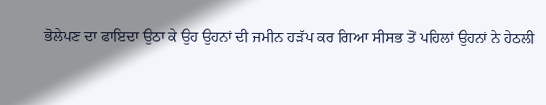ਭੋਲੇਪਣ ਦਾ ਫਾਇਦਾ ਉਠਾ ਕੇ ਉਹ ਉਹਨਾਂ ਦੀ ਜਮੀਨ ਹੜੱਪ ਕਰ ਗਿਆ ਸੀਸਭ ਤੋਂ ਪਹਿਲਾਂ ਉਹਨਾਂ ਨੇ ਹੇਠਲੀ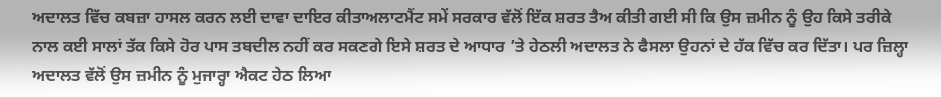ਅਦਾਲਤ ਵਿੱਚ ਕਬਜ਼ਾ ਹਾਸਲ ਕਰਨ ਲਈ ਦਾਵਾ ਦਾਇਰ ਕੀਤਾਅਲਾਟਮੈਂਟ ਸਮੇਂ ਸਰਕਾਰ ਵੱਲੋਂ ਇੱਕ ਸ਼ਰਤ ਤੈਅ ਕੀਤੀ ਗਈ ਸੀ ਕਿ ਉਸ ਜ਼ਮੀਨ ਨੂੰ ਉਹ ਕਿਸੇ ਤਰੀਕੇ ਨਾਲ ਕਈ ਸਾਲਾਂ ਤੱਕ ਕਿਸੇ ਹੋਰ ਪਾਸ ਤਬਦੀਲ ਨਹੀਂ ਕਰ ਸਕਣਗੇ ਇਸੇ ਸ਼ਰਤ ਦੇ ਆਧਾਰ ’ਤੇ ਹੇਠਲੀ ਅਦਾਲਤ ਨੇ ਫੈਸਲਾ ਉਹਨਾਂ ਦੇ ਹੱਕ ਵਿੱਚ ਕਰ ਦਿੱਤਾ। ਪਰ ਜ਼ਿਲ੍ਹਾ ਅਦਾਲਤ ਵੱਲੋਂ ਉਸ ਜ਼ਮੀਨ ਨੂੰ ਮੁਜਾਰ੍ਹਾ ਐਕਟ ਹੇਠ ਲਿਆ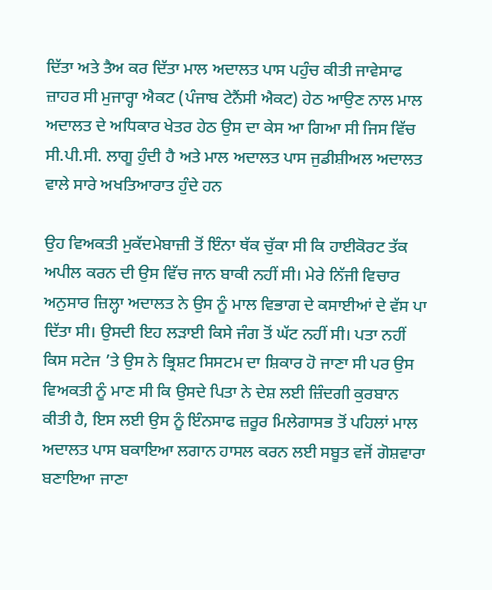ਦਿੱਤਾ ਅਤੇ ਤੈਅ ਕਰ ਦਿੱਤਾ ਮਾਲ ਅਦਾਲਤ ਪਾਸ ਪਹੁੰਚ ਕੀਤੀ ਜਾਵੇਸਾਫ ਜ਼ਾਹਰ ਸੀ ਮੁਜਾਰ੍ਹਾ ਐਕਟ (ਪੰਜਾਬ ਟੇਨੈਂਸੀ ਐਕਟ) ਹੇਠ ਆਉਣ ਨਾਲ ਮਾਲ ਅਦਾਲਤ ਦੇ ਅਧਿਕਾਰ ਖੇਤਰ ਹੇਠ ਉਸ ਦਾ ਕੇਸ ਆ ਗਿਆ ਸੀ ਜਿਸ ਵਿੱਚ ਸੀ.ਪੀ.ਸੀ. ਲਾਗੂ ਹੁੰਦੀ ਹੈ ਅਤੇ ਮਾਲ ਅਦਾਲਤ ਪਾਸ ਜੁਡੀਸ਼ੀਅਲ ਅਦਾਲਤ ਵਾਲੇ ਸਾਰੇ ਅਖਤਿਆਰਾਤ ਹੁੰਦੇ ਹਨ

ਉਹ ਵਿਅਕਤੀ ਮੁਕੱਦਮੇਬਾਜ਼ੀ ਤੋਂ ਇੰਨਾ ਥੱਕ ਚੁੱਕਾ ਸੀ ਕਿ ਹਾਈਕੋਰਟ ਤੱਕ ਅਪੀਲ ਕਰਨ ਦੀ ਉਸ ਵਿੱਚ ਜਾਨ ਬਾਕੀ ਨਹੀਂ ਸੀ। ਮੇਰੇ ਨਿੱਜੀ ਵਿਚਾਰ ਅਨੁਸਾਰ ਜ਼ਿਲ੍ਹਾ ਅਦਾਲਤ ਨੇ ਉਸ ਨੂੰ ਮਾਲ ਵਿਭਾਗ ਦੇ ਕਸਾਈਆਂ ਦੇ ਵੱਸ ਪਾ ਦਿੱਤਾ ਸੀ। ਉਸਦੀ ਇਹ ਲੜਾਈ ਕਿਸੇ ਜੰਗ ਤੋਂ ਘੱਟ ਨਹੀਂ ਸੀ। ਪਤਾ ਨਹੀਂ ਕਿਸ ਸਟੇਜ ’ਤੇ ਉਸ ਨੇ ਭ੍ਰਿਸ਼ਟ ਸਿਸਟਮ ਦਾ ਸ਼ਿਕਾਰ ਹੋ ਜਾਣਾ ਸੀ ਪਰ ਉਸ ਵਿਅਕਤੀ ਨੂੰ ਮਾਣ ਸੀ ਕਿ ਉਸਦੇ ਪਿਤਾ ਨੇ ਦੇਸ਼ ਲਈ ਜ਼ਿੰਦਗੀ ਕੁਰਬਾਨ ਕੀਤੀ ਹੈ, ਇਸ ਲਈ ਉਸ ਨੂੰ ਇੰਨਸਾਫ ਜ਼ਰੂਰ ਮਿਲੇਗਾਸਭ ਤੋਂ ਪਹਿਲਾਂ ਮਾਲ ਅਦਾਲਤ ਪਾਸ ਬਕਾਇਆ ਲਗਾਨ ਹਾਸਲ ਕਰਨ ਲਈ ਸਬੂਤ ਵਜੋਂ ਗੋਸ਼ਵਾਰਾ ਬਣਾਇਆ ਜਾਣਾ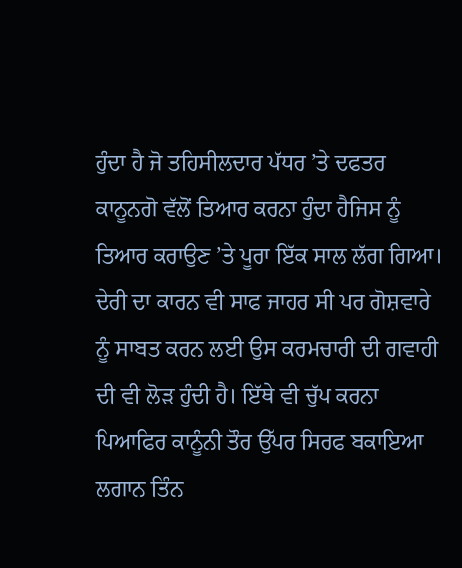ਹੁੰਦਾ ਹੈ ਜੋ ਤਹਿਸੀਲਦਾਰ ਪੱਧਰ ’ਤੇ ਦਫਤਰ ਕਾਨੂਨਗੋ ਵੱਲੋਂ ਤਿਆਰ ਕਰਨਾ ਹੁੰਦਾ ਹੈਜਿਸ ਨੂੰ ਤਿਆਰ ਕਰਾਉਣ ’ਤੇ ਪੂਰਾ ਇੱਕ ਸਾਲ ਲੱਗ ਗਿਆ। ਦੇਰੀ ਦਾ ਕਾਰਨ ਵੀ ਸਾਫ ਜਾਹਰ ਸੀ ਪਰ ਗੋਸ਼ਵਾਰੇ ਨੂੰ ਸਾਬਤ ਕਰਨ ਲਈ ਉਸ ਕਰਮਚਾਰੀ ਦੀ ਗਵਾਹੀ ਦੀ ਵੀ ਲੋੜ ਹੁੰਦੀ ਹੈ। ਇੱਥੇ ਵੀ ਚੁੱਪ ਕਰਨਾ ਪਿਆਫਿਰ ਕਾਨੂੰਨੀ ਤੌਰ ਉੱਪਰ ਸਿਰਫ ਬਕਾਇਆ ਲਗਾਨ ਤਿੰਨ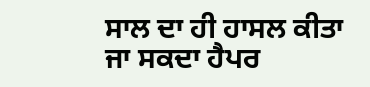ਸਾਲ ਦਾ ਹੀ ਹਾਸਲ ਕੀਤਾ ਜਾ ਸਕਦਾ ਹੈਪਰ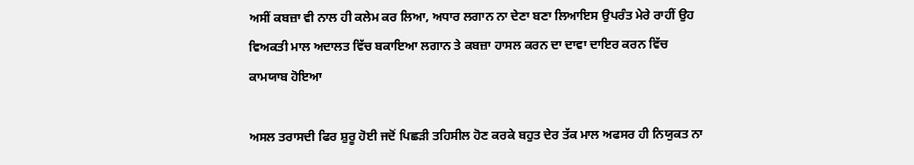ਅਸੀਂ ਕਬਜ਼ਾ ਵੀ ਨਾਲ ਹੀ ਕਲੇਮ ਕਰ ਲਿਆ, ਅਧਾਰ ਲਗਾਨ ਨਾ ਦੇਣਾ ਬਣਾ ਲਿਆਇਸ ਉਪਰੰਤ ਮੇਰੇ ਰਾਹੀਂ ਉਹ ਵਿਅਕਤੀ ਮਾਲ ਅਦਾਲਤ ਵਿੱਚ ਬਕਾਇਆ ਲਗਾਨ ਤੇ ਕਬਜ਼ਾ ਹਾਸਲ ਕਰਨ ਦਾ ਦਾਵਾ ਦਾਇਰ ਕਰਨ ਵਿੱਚ ਕਾਮਯਾਬ ਹੋਇਆ

ਅਸਲ ਤਰਾਸਦੀ ਫਿਰ ਸ਼ੁਰੂ ਹੋਈ ਜਦੋਂ ਪਿਛੜੀ ਤਹਿਸੀਲ ਹੋਣ ਕਰਕੇ ਬਹੁਤ ਦੇਰ ਤੱਕ ਮਾਲ ਅਫਸਰ ਹੀ ਨਿਯੁਕਤ ਨਾ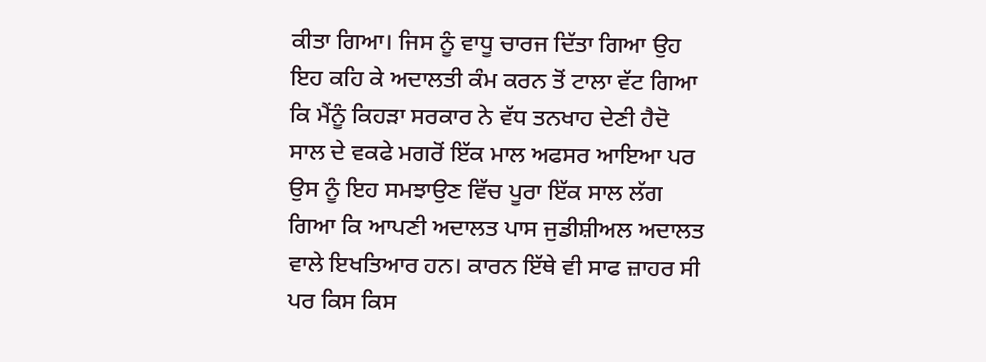ਕੀਤਾ ਗਿਆ। ਜਿਸ ਨੂੰ ਵਾਧੂ ਚਾਰਜ ਦਿੱਤਾ ਗਿਆ ਉਹ ਇਹ ਕਹਿ ਕੇ ਅਦਾਲਤੀ ਕੰਮ ਕਰਨ ਤੋਂ ਟਾਲਾ ਵੱਟ ਗਿਆ ਕਿ ਮੈਂਨੂੰ ਕਿਹੜਾ ਸਰਕਾਰ ਨੇ ਵੱਧ ਤਨਖਾਹ ਦੇਣੀ ਹੈਦੋ ਸਾਲ ਦੇ ਵਕਫੇ ਮਗਰੋਂ ਇੱਕ ਮਾਲ ਅਫਸਰ ਆਇਆ ਪਰ ਉਸ ਨੂੰ ਇਹ ਸਮਝਾਉਣ ਵਿੱਚ ਪੂਰਾ ਇੱਕ ਸਾਲ ਲੱਗ ਗਿਆ ਕਿ ਆਪਣੀ ਅਦਾਲਤ ਪਾਸ ਜੁਡੀਸ਼ੀਅਲ ਅਦਾਲਤ ਵਾਲੇ ਇਖਤਿਆਰ ਹਨ। ਕਾਰਨ ਇੱਥੇ ਵੀ ਸਾਫ ਜ਼ਾਹਰ ਸੀ ਪਰ ਕਿਸ ਕਿਸ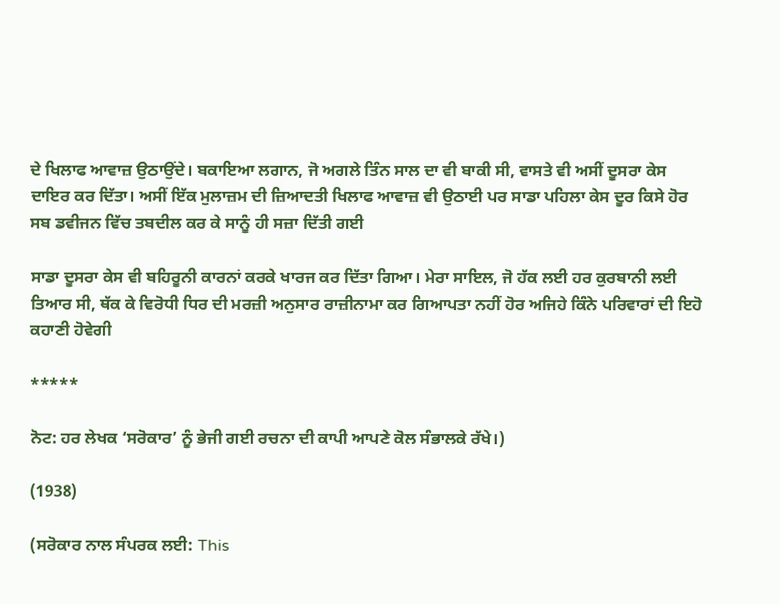ਦੇ ਖਿਲਾਫ ਆਵਾਜ਼ ਉਠਾਉਂਦੇ। ਬਕਾਇਆ ਲਗਾਨ, ਜੋ ਅਗਲੇ ਤਿੰਨ ਸਾਲ ਦਾ ਵੀ ਬਾਕੀ ਸੀ, ਵਾਸਤੇ ਵੀ ਅਸੀਂ ਦੂਸਰਾ ਕੇਸ ਦਾਇਰ ਕਰ ਦਿੱਤਾ। ਅਸੀਂ ਇੱਕ ਮੁਲਾਜ਼ਮ ਦੀ ਜ਼ਿਆਦਤੀ ਖਿਲਾਫ ਆਵਾਜ਼ ਵੀ ਉਠਾਈ ਪਰ ਸਾਡਾ ਪਹਿਲਾ ਕੇਸ ਦੂਰ ਕਿਸੇ ਹੋਰ ਸਬ ਡਵੀਜਨ ਵਿੱਚ ਤਬਦੀਲ ਕਰ ਕੇ ਸਾਨੂੰ ਹੀ ਸਜ਼ਾ ਦਿੱਤੀ ਗਈ

ਸਾਡਾ ਦੂਸਰਾ ਕੇਸ ਵੀ ਬਹਿਰੂਨੀ ਕਾਰਨਾਂ ਕਰਕੇ ਖਾਰਜ ਕਰ ਦਿੱਤਾ ਗਿਆ। ਮੇਰਾ ਸਾਇਲ, ਜੋ ਹੱਕ ਲਈ ਹਰ ਕੁਰਬਾਨੀ ਲਈ ਤਿਆਰ ਸੀ, ਥੱਕ ਕੇ ਵਿਰੋਧੀ ਧਿਰ ਦੀ ਮਰਜ਼ੀ ਅਨੁਸਾਰ ਰਾਜ਼ੀਨਾਮਾ ਕਰ ਗਿਆਪਤਾ ਨਹੀਂ ਹੋਰ ਅਜਿਹੇ ਕਿੰਨੇ ਪਰਿਵਾਰਾਂ ਦੀ ਇਹੋ ਕਹਾਣੀ ਹੋਵੇਗੀ

*****

ਨੋਟ: ਹਰ ਲੇਖਕ ‘ਸਰੋਕਾਰ’ ਨੂੰ ਭੇਜੀ ਗਈ ਰਚਨਾ ਦੀ ਕਾਪੀ ਆਪਣੇ ਕੋਲ ਸੰਭਾਲਕੇ ਰੱਖੇ।)

(1938)

(ਸਰੋਕਾਰ ਨਾਲ ਸੰਪਰਕ ਲਈ: This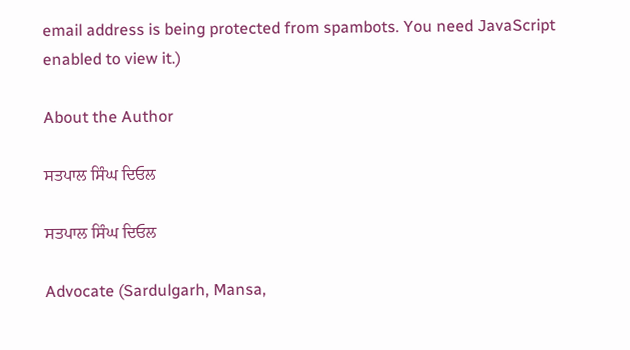email address is being protected from spambots. You need JavaScript enabled to view it.)

About the Author

ਸਤਪਾਲ ਸਿੰਘ ਦਿਓਲ

ਸਤਪਾਲ ਸਿੰਘ ਦਿਓਲ

Advocate (Sardulgarh, Mansa,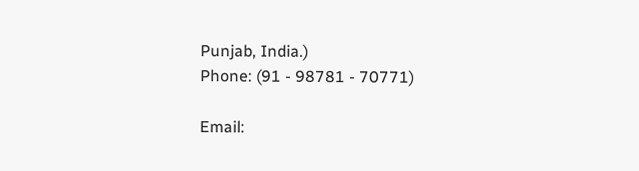Punjab, India.)
Phone: (91 - 98781 - 70771)

Email: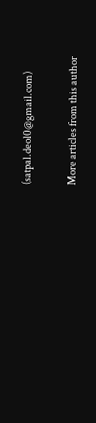(satpal.deol0@gmail.com)

More articles from this author